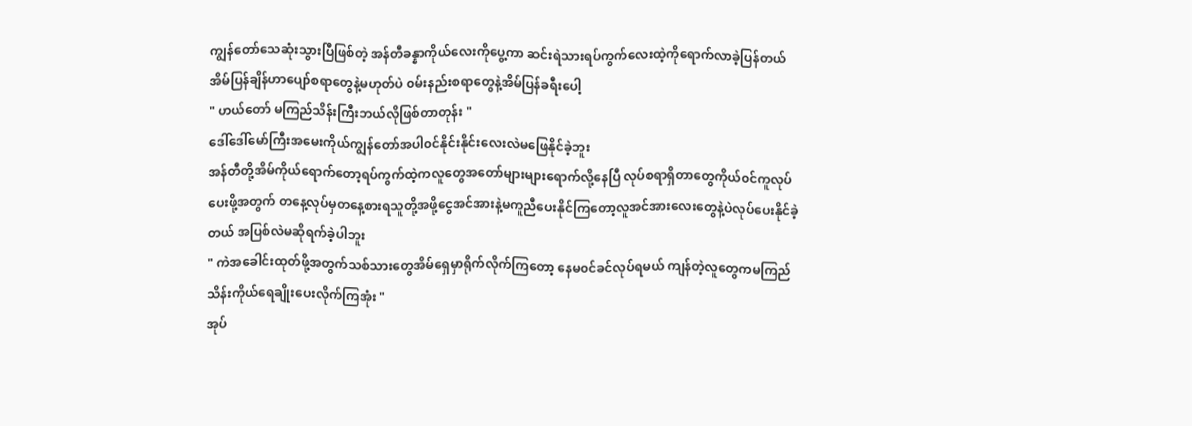ကျွန်တော်သေဆုံးသွားပြီဖြစ်တဲ့ အန်တီခန္နာကိုယ်လေးကိုပွေ့ကာ ဆင်းရဲသားရပ်ကွက်လေးထဲ့ကိုရောက်လာခဲ့ပြန်တယ် အိမ်ပြန်ချိန်ဟာပျော်စရာတွေနဲ့မဟုတ်ပဲ ၀မ်းနည်းစရာတွေနဲ့အိမ်ပြန်ခရီးပေါ့
" ဟယ်တော် မကြည်သိန်းကြီးဘယ်လိုဖြစ်တာတုန်း "
ဒေါ်ဒေါ်မော်ကြီးအမေးကိုယ်ကျွန်တော်အပါ၀င်နိုင်းနိုင်းလေးလဲမဖြေနိုင်ခဲ့ဘူး
အန်တီတို့အိမ်ကိုယ်ရောက်တော့ရပ်ကွက်ထဲ့ကလူတွေအတော်များများရောက်လို့နေပြီ လုပ်စရာရှိတာတွေကိုယ်၀င်ကူလုပ်ပေးဖို့အတွက် တနေ့လုပ်မှတနေ့စားရသူတို့အဖို့ငွေအင်အားနဲ့မကူညီပေးနိုင်ကြတော့လူအင်အားလေးတွေနဲ့ပဲလုပ်ပေးနိုင်ခဲ့တယ် အပြစ်လဲမဆိုရက်ခဲ့ပါဘူး
" ကဲအခေါင်းထုတ်ဖို့အတွက်သစ်သားတွေအိမ်ရှေမှာရိုက်လိုက်ကြတော့ နေမ၀င်ခင်လုပ်ရမယ် ကျန်တဲ့လူတွေကမကြည်သိန်းကိုယ်ရေချိုးပေးလိုက်ကြအုံး "
အုပ်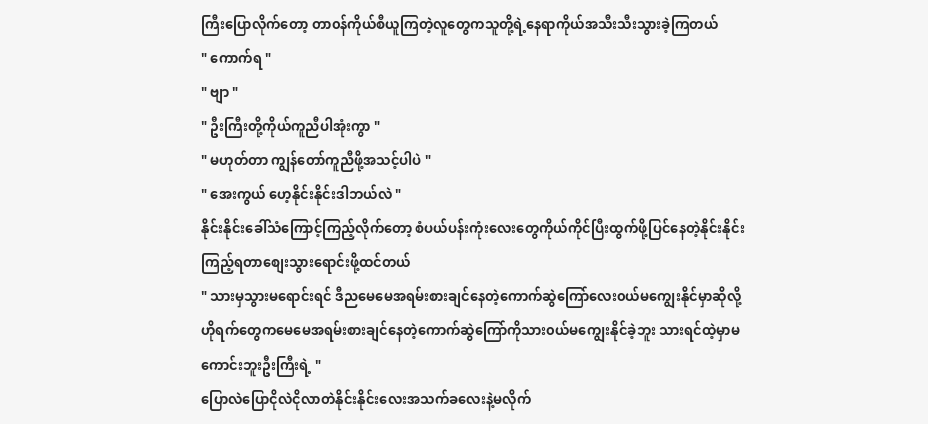ကြီးပြောလိုက်တော့ တာ၀န်ကိုယ်စီယူကြတဲ့လူတွေကသူတို့ရဲ့နေရာကိုယ်အသီးသီးသွားခဲ့ကြတယ်
" ကောက်ရ "
" ဗျာ "
" ဦးကြီးတို့ကိုယ်ကူညီပါအုံးကွာ "
" မဟုတ်တာ ကျွန်တော်ကူညီဖို့အသင့်ပါပဲ "
" အေးကွယ် ဟေ့နိုင်းနိုင်းဒါဘယ်လဲ "
နိုင်းနိုင်းခေါ်သံကြောင့်ကြည့်လိုက်တော့ စံပယ်ပန်းကုံးလေးတွေကိုယ်ကိုင်ပြီးထွက်ဖို့ပြင်နေတဲ့နိုင်းနိုင်းကြည့်ရတာစျေးသွားရောင်းဖို့ထင်တယ်
" သားမှသွားမရောင်းရင် ဒီညမေမေအရမ်းစားချင်နေတဲ့ကောက်ဆွဲကြော်လေး၀ယ်မကျွေးနိုင်မှာဆိုလို့ ဟိုရက်တွေကမေမေအရမ်းစားချင်နေတဲ့ကောက်ဆွဲကြော်ကိုသား၀ယ်မကျွေးနိုင်ခဲ့ဘူး သားရင်ထဲ့မှာမကောင်းဘူးဦးကြီးရဲ့ "
ပြောလဲပြောငိုလဲငိုလာတဲနိုင်းနိုင်းလေးအသက်ခလေးနဲ့မလိုက်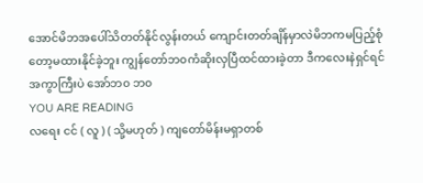အောင်မိဘအပေါ်သိတတ်နိုင်လွန်းတယ် ကျောင်းတတ်ချိန်မှာလဲမိဘကမပြည့်စုံတော့မထားနိုင်ခဲ့ဘူး ကျွန်တော်ဘ၀ကံဆိုးလှပြီထင်ထားခဲ့တာ ဒီကလေးနဲရှင်ရင် အကွာကြီးပဲ အော်ဘ၀ ဘ၀
YOU ARE READING
လရေး ငင် ( လူ ) ( သို့မဟုတ် ) ကျတော်မိန်းမရှာတစ်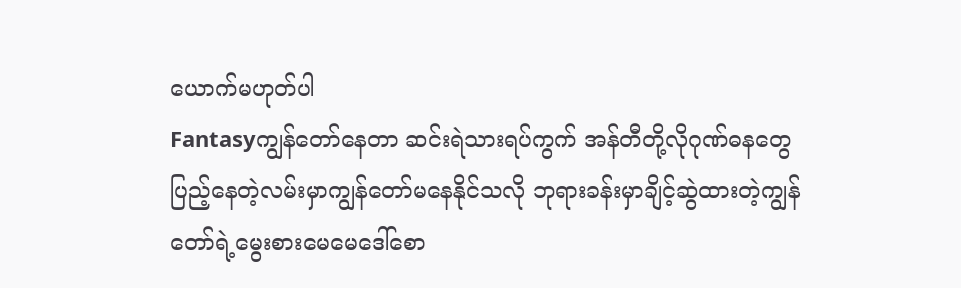ယောက်မဟုတ်ပါ
Fantasyကျွန်တော်နေတာ ဆင်းရဲသားရပ်ကွက် အန်တီတို့လိုဂုဏ်ဓနတွေပြည့်နေတဲ့လမ်းမှာကျွန်တော်မနေနိုင်သလို ဘုရားခန်းမှာချိင့်ဆွဲထားတဲ့ကျွန်တော်ရဲ့မွေးစားမေမေဒေါ်စော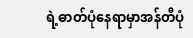ရဲ့ဓာတ်ပုံနေရာမှာအန်တီပုံ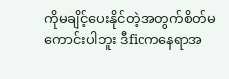ကိုမချိင့်ပေးနိုင်တဲ့အတွက်စိတ်မကောင်းပါဘူး ဒီficကနေရာအ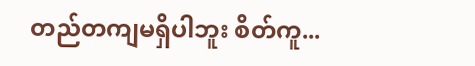တည်တကျမရှိပါဘူး စိတ်ကူ...